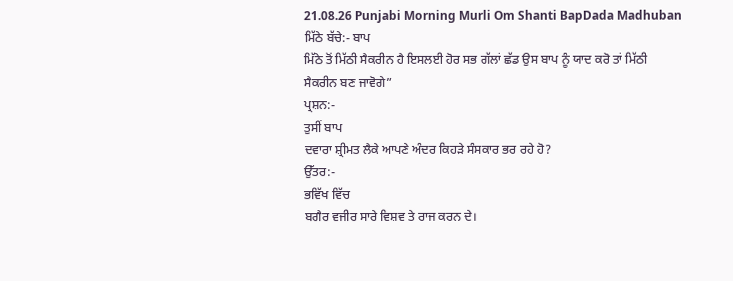21.08.26 Punjabi Morning Murli Om Shanti BapDada Madhuban
ਮਿੱਠੇ ਬੱਚੇ:- ਬਾਪ
ਮਿੱਠੇ ਤੋਂ ਮਿੱਠੀ ਸੈਕਰੀਨ ਹੈ ਇਸਲਈ ਹੋਰ ਸਭ ਗੱਲਾਂ ਛੱਡ ਉਸ ਬਾਪ ਨੂੰ ਯਾਦ ਕਰੋ ਤਾਂ ਮਿੱਠੀ
ਸੈਕਰੀਨ ਬਣ ਜਾਵੋਗੇ”
ਪ੍ਰਸ਼ਨ:-
ਤੁਸੀਂ ਬਾਪ
ਦਵਾਰਾ ਸ਼੍ਰੀਮਤ ਲੈਕੇ ਆਪਣੇ ਅੰਦਰ ਕਿਹੜੇ ਸੰਸਕਾਰ ਭਰ ਰਹੇ ਹੋ?
ਉੱਤਰ:-
ਭਵਿੱਖ ਵਿੱਚ
ਬਗੈਰ ਵਜੀਰ ਸਾਰੇ ਵਿਸ਼ਵ ਤੇ ਰਾਜ ਕਰਨ ਦੇ।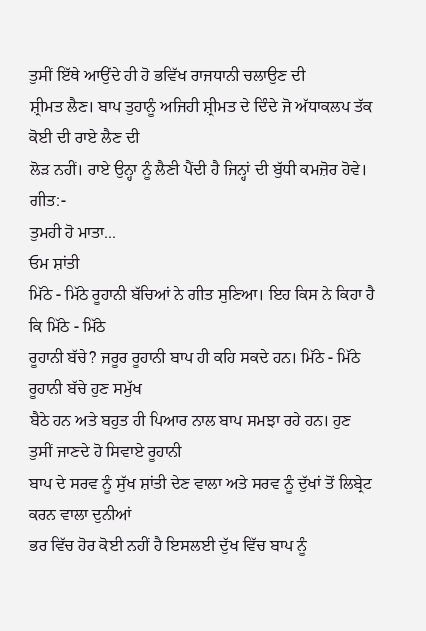ਤੁਸੀਂ ਇੱਥੇ ਆਉਂਦੇ ਹੀ ਹੋ ਭਵਿੱਖ ਰਾਜਧਾਨੀ ਚਲਾਉਣ ਦੀ
ਸ਼੍ਰੀਮਤ ਲੈਣ। ਬਾਪ ਤੁਹਾਨੂੰ ਅਜਿਹੀ ਸ਼੍ਰੀਮਤ ਦੇ ਦਿੰਦੇ ਜੋ ਅੱਧਾਕਲਪ ਤੱਕ ਕੋਈ ਦੀ ਰਾਏ ਲੈਣ ਦੀ
ਲੋੜ ਨਹੀਂ। ਰਾਏ ਉਨ੍ਹਾ ਨੂੰ ਲੈਣੀ ਪੈਂਦੀ ਹੈ ਜਿਨ੍ਹਾਂ ਦੀ ਬੁੱਧੀ ਕਮਜ਼ੋਰ ਹੋਵੇ।
ਗੀਤ:-
ਤੁਮਹੀ ਹੋ ਮਾਤਾ...
ਓਮ ਸ਼ਾਂਤੀ
ਮਿੱਠੇ - ਮਿੱਠੇ ਰੂਹਾਨੀ ਬੱਚਿਆਂ ਨੇ ਗੀਤ ਸੁਣਿਆ। ਇਹ ਕਿਸ ਨੇ ਕਿਹਾ ਹੈ ਕਿ ਮਿੱਠੇ - ਮਿੱਠੇ
ਰੂਹਾਨੀ ਬੱਚੇ? ਜਰੂਰ ਰੂਹਾਨੀ ਬਾਪ ਹੀ ਕਹਿ ਸਕਦੇ ਹਨ। ਮਿੱਠੇ - ਮਿੱਠੇ ਰੂਹਾਨੀ ਬੱਚੇ ਹੁਣ ਸਮੁੱਖ
ਬੈਠੇ ਹਨ ਅਤੇ ਬਹੁਤ ਹੀ ਪਿਆਰ ਨਾਲ ਬਾਪ ਸਮਝਾ ਰਹੇ ਹਨ। ਹੁਣ ਤੁਸੀਂ ਜਾਣਦੇ ਹੋ ਸਿਵਾਏ ਰੂਹਾਨੀ
ਬਾਪ ਦੇ ਸਰਵ ਨੂੰ ਸੁੱਖ ਸ਼ਾਂਤੀ ਦੇਣ ਵਾਲਾ ਅਤੇ ਸਰਵ ਨੂੰ ਦੁੱਖਾਂ ਤੋਂ ਲਿਬ੍ਰੇਟ ਕਰਨ ਵਾਲਾ ਦੁਨੀਆਂ
ਭਰ ਵਿੱਚ ਹੋਰ ਕੋਈ ਨਹੀਂ ਹੈ ਇਸਲਈ ਦੁੱਖ ਵਿੱਚ ਬਾਪ ਨੂੰ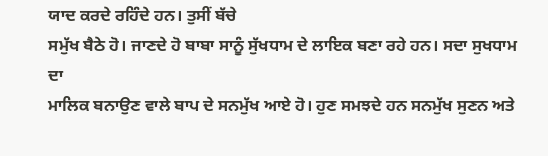ਯਾਦ ਕਰਦੇ ਰਹਿੰਦੇ ਹਨ। ਤੁਸੀਂ ਬੱਚੇ
ਸਮੁੱਖ ਬੈਠੇ ਹੋ। ਜਾਣਦੇ ਹੋ ਬਾਬਾ ਸਾਨੂੰ ਸੁੱਖਧਾਮ ਦੇ ਲਾਇਕ ਬਣਾ ਰਹੇ ਹਨ। ਸਦਾ ਸੁਖਧਾਮ ਦਾ
ਮਾਲਿਕ ਬਨਾਉਣ ਵਾਲੇ ਬਾਪ ਦੇ ਸਨਮੁੱਖ ਆਏ ਹੋ। ਹੁਣ ਸਮਝਦੇ ਹਨ ਸਨਮੁੱਖ ਸੁਣਨ ਅਤੇ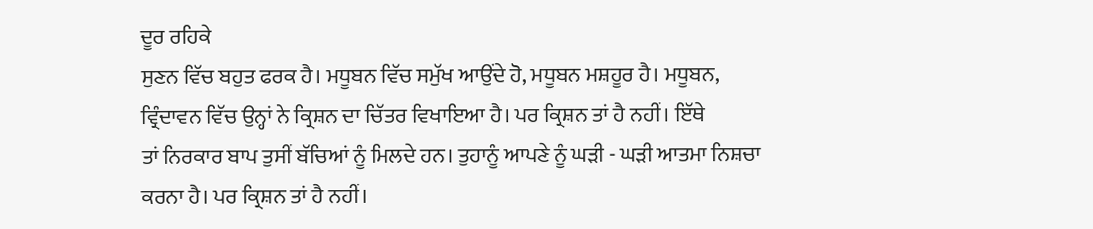ਦੂਰ ਰਹਿਕੇ
ਸੁਣਨ ਵਿੱਚ ਬਹੁਤ ਫਰਕ ਹੈ। ਮਧੂਬਨ ਵਿੱਚ ਸਮੁੱਖ ਆਉਂਦੇ ਹੋ, ਮਧੂਬਨ ਮਸ਼ਹੂਰ ਹੈ। ਮਧੂਬਨ,
ਵ੍ਰਿੰਦਾਵਨ ਵਿੱਚ ਉਨ੍ਹਾਂ ਨੇ ਕ੍ਰਿਸ਼ਨ ਦਾ ਚਿੱਤਰ ਵਿਖਾਇਆ ਹੈ। ਪਰ ਕ੍ਰਿਸ਼ਨ ਤਾਂ ਹੈ ਨਹੀਂ। ਇੱਥੇ
ਤਾਂ ਨਿਰਕਾਰ ਬਾਪ ਤੁਸੀਂ ਬੱਚਿਆਂ ਨੂੰ ਮਿਲਦੇ ਹਨ। ਤੁਹਾਨੂੰ ਆਪਣੇ ਨੂੰ ਘੜੀ - ਘੜੀ ਆਤਮਾ ਨਿਸ਼ਚਾ
ਕਰਨਾ ਹੈ। ਪਰ ਕ੍ਰਿਸ਼ਨ ਤਾਂ ਹੈ ਨਹੀਂ।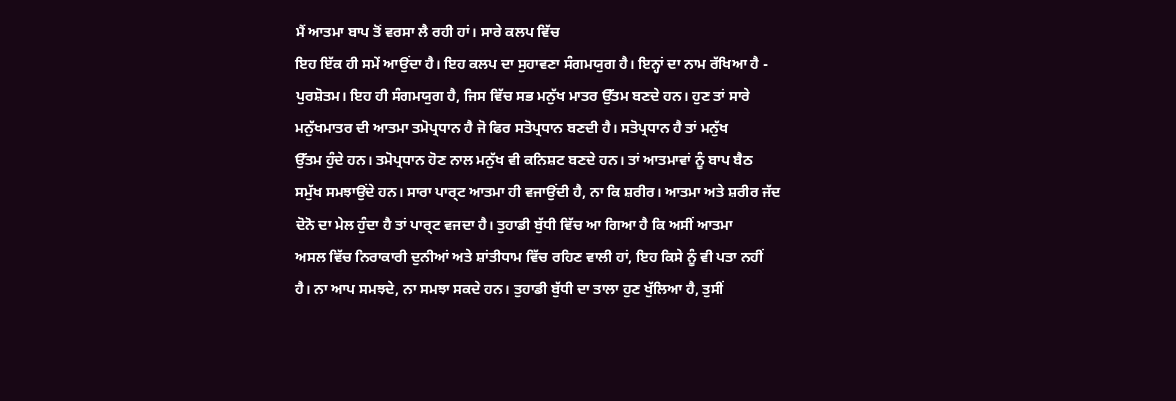ਮੈਂ ਆਤਮਾ ਬਾਪ ਤੋਂ ਵਰਸਾ ਲੈ ਰਹੀ ਹਾਂ। ਸਾਰੇ ਕਲਪ ਵਿੱਚ
ਇਹ ਇੱਕ ਹੀ ਸਮੇਂ ਆਉਂਦਾ ਹੈ। ਇਹ ਕਲਪ ਦਾ ਸੁਹਾਵਣਾ ਸੰਗਮਯੁਗ ਹੈ। ਇਨ੍ਹਾਂ ਦਾ ਨਾਮ ਰੱਖਿਆ ਹੈ -
ਪੁਰਸ਼ੋਤਮ। ਇਹ ਹੀ ਸੰਗਮਯੁਗ ਹੈ, ਜਿਸ ਵਿੱਚ ਸਭ ਮਨੁੱਖ ਮਾਤਰ ਉੱਤਮ ਬਣਦੇ ਹਨ। ਹੁਣ ਤਾਂ ਸਾਰੇ
ਮਨੁੱਖਮਾਤਰ ਦੀ ਆਤਮਾ ਤਮੋਪ੍ਰਧਾਨ ਹੈ ਜੋ ਫਿਰ ਸਤੋਪ੍ਰਧਾਨ ਬਣਦੀ ਹੈ। ਸਤੋਪ੍ਰਧਾਨ ਹੈ ਤਾਂ ਮਨੁੱਖ
ਉੱਤਮ ਹੁੰਦੇ ਹਨ। ਤਮੋਪ੍ਰਧਾਨ ਹੋਣ ਨਾਲ ਮਨੁੱਖ ਵੀ ਕਨਿਸ਼ਟ ਬਣਦੇ ਹਨ। ਤਾਂ ਆਤਮਾਵਾਂ ਨੂੰ ਬਾਪ ਬੈਠ
ਸਮੁੱਖ ਸਮਝਾਉਂਦੇ ਹਨ। ਸਾਰਾ ਪਾਰ੍ਟ ਆਤਮਾ ਹੀ ਵਜਾਉਂਦੀ ਹੈ, ਨਾ ਕਿ ਸ਼ਰੀਰ। ਆਤਮਾ ਅਤੇ ਸ਼ਰੀਰ ਜੱਦ
ਦੋਨੋ ਦਾ ਮੇਲ ਹੁੰਦਾ ਹੈ ਤਾਂ ਪਾਰ੍ਟ ਵਜਦਾ ਹੈ। ਤੁਹਾਡੀ ਬੁੱਧੀ ਵਿੱਚ ਆ ਗਿਆ ਹੈ ਕਿ ਅਸੀਂ ਆਤਮਾ
ਅਸਲ ਵਿੱਚ ਨਿਰਾਕਾਰੀ ਦੁਨੀਆਂ ਅਤੇ ਸ਼ਾਂਤੀਧਾਮ ਵਿੱਚ ਰਹਿਣ ਵਾਲੀ ਹਾਂ, ਇਹ ਕਿਸੇ ਨੂੰ ਵੀ ਪਤਾ ਨਹੀਂ
ਹੈ। ਨਾ ਆਪ ਸਮਝਦੇ, ਨਾ ਸਮਝਾ ਸਕਦੇ ਹਨ। ਤੁਹਾਡੀ ਬੁੱਧੀ ਦਾ ਤਾਲਾ ਹੁਣ ਖੁੱਲਿਆ ਹੈ, ਤੁਸੀਂ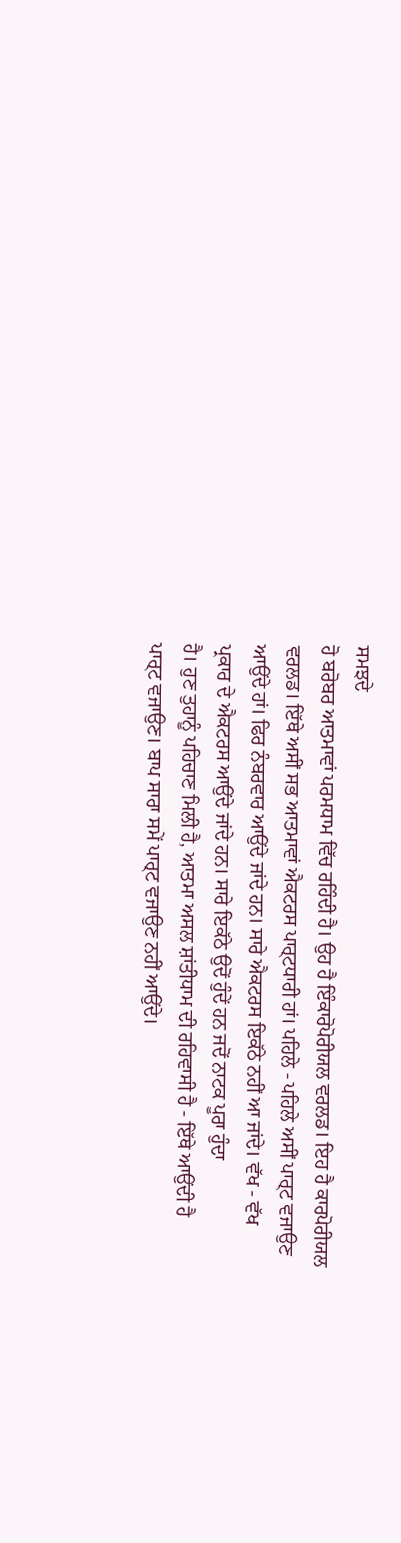ਸਮਝਦੇ
ਹੋ ਬਰੋਬਰ ਆਤਮਾਵਾਂ ਪਰਮਧਾਮ ਵਿੱਚ ਰਹਿੰਦੀ ਹੈ। ਉਹ ਹੈ ਇੰਕਾਰੋਪੋਰੀਯਲ ਵਰਲਡ। ਇਹ ਹੈ ਕਾਰਪੋਰੀਯਲ
ਵਰਲਡ। ਇੱਥੇ ਅਸੀਂ ਸਭ ਆਤਮਾਵਾਂ ਐਕਟਰਸ ਪਾਰ੍ਟਧਾਰੀ ਹਾਂ। ਪਹਿਲੇ - ਪਹਿਲੇ ਅਸੀਂ ਪਾਰ੍ਟ ਵਜਾਉਣ
ਆਉਂਦੇ ਹਾਂ। ਫਿਰ ਨੰਬਰਵਾਰ ਆਉਂਦੇ ਜਾਂਦੇ ਹਨ। ਸਾਰੇ ਐਕਟਰਸ ਇਕੱਠੇ ਨਹੀਂ ਆ ਜਾਂਦੇ। ਵੱਖ - ਵੱਖ
ਪ੍ਰਕਾਰ ਦੇ ਐਕਟਰਸ ਆਉਂਦੇ ਜਾਂਦੇ ਹਨ। ਸਾਰੇ ਇਕੱਠੇ ਉਦੋਂ ਹੁੰਦੇਂ ਹਨ ਜਦੋਂ ਨਾਟਕ ਪੂਰਾ ਹੁੰਦਾ
ਹੈ। ਹੁਣ ਤੁਹਾਨੂੰ ਪਹਿਚਾਣ ਮਿਲੀ ਹੈ, ਆਤਮਾ ਅਸਲ ਸ਼ਾਂਤੀਧਾਮ ਦੀ ਰਹਿਵਾਸੀ ਹੈ - ਇੱਥੇ ਆਉਂਦੀ ਹੈ
ਪਾਰ੍ਟ ਵਜਾਉਣ। ਬਾਪ ਸਾਰਾ ਸਮੇਂ ਪਾਰ੍ਟ ਵਜਾਉਣ ਨਹੀਂ ਆਉਂਦੇ।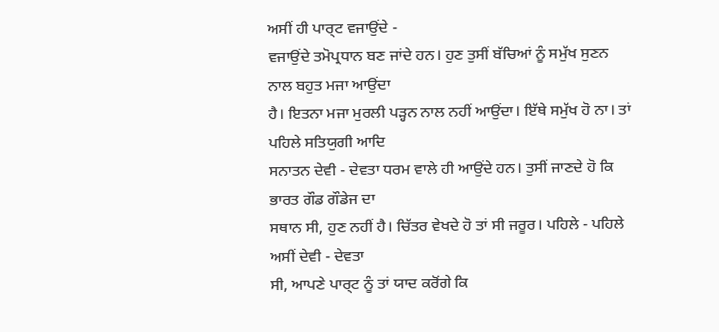ਅਸੀਂ ਹੀ ਪਾਰ੍ਟ ਵਜਾਉਂਦੇ -
ਵਜਾਉਂਦੇ ਤਮੋਪ੍ਰਧਾਨ ਬਣ ਜਾਂਦੇ ਹਨ। ਹੁਣ ਤੁਸੀਂ ਬੱਚਿਆਂ ਨੂੰ ਸਮੁੱਖ ਸੁਣਨ ਨਾਲ ਬਹੁਤ ਮਜਾ ਆਉਂਦਾ
ਹੈ। ਇਤਨਾ ਮਜਾ ਮੁਰਲੀ ਪੜ੍ਹਨ ਨਾਲ ਨਹੀਂ ਆਉਂਦਾ। ਇੱਥੇ ਸਮੁੱਖ ਹੋ ਨਾ। ਤਾਂ ਪਹਿਲੇ ਸਤਿਯੁਗੀ ਆਦਿ
ਸਨਾਤਨ ਦੇਵੀ - ਦੇਵਤਾ ਧਰਮ ਵਾਲੇ ਹੀ ਆਉਂਦੇ ਹਨ। ਤੁਸੀਂ ਜਾਣਦੇ ਹੋ ਕਿ ਭਾਰਤ ਗੌਡ ਗੌਡੇਜ ਦਾ
ਸਥਾਨ ਸੀ, ਹੁਣ ਨਹੀਂ ਹੈ। ਚਿੱਤਰ ਵੇਖਦੇ ਹੋ ਤਾਂ ਸੀ ਜਰੂਰ। ਪਹਿਲੇ - ਪਹਿਲੇ ਅਸੀਂ ਦੇਵੀ - ਦੇਵਤਾ
ਸੀ, ਆਪਣੇ ਪਾਰ੍ਟ ਨੂੰ ਤਾਂ ਯਾਦ ਕਰੋਂਗੇ ਕਿ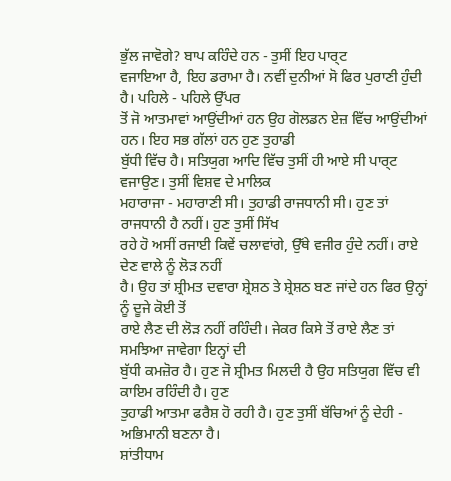ਭੁੱਲ ਜਾਵੋਗੇ? ਬਾਪ ਕਹਿੰਦੇ ਹਨ - ਤੁਸੀਂ ਇਹ ਪਾਰ੍ਟ
ਵਜਾਇਆ ਹੈ, ਇਹ ਡਰਾਮਾ ਹੈ। ਨਵੀਂ ਦੁਨੀਆਂ ਸੋ ਫਿਰ ਪੁਰਾਣੀ ਹੁੰਦੀ ਹੈ। ਪਹਿਲੇ - ਪਹਿਲੇ ਉੱਪਰ
ਤੋਂ ਜੋ ਆਤਮਾਵਾਂ ਆਉਂਦੀਆਂ ਹਨ ਉਹ ਗੋਲਡਨ ਏਜ਼ ਵਿੱਚ ਆਉਂਦੀਆਂ ਹਨ। ਇਹ ਸਭ ਗੱਲਾਂ ਹਨ ਹੁਣ ਤੁਹਾਡੀ
ਬੁੱਧੀ ਵਿੱਚ ਹੈ। ਸਤਿਯੁਗ ਆਦਿ ਵਿੱਚ ਤੁਸੀਂ ਹੀ ਆਏ ਸੀ ਪਾਰ੍ਟ ਵਜਾਉਣ। ਤੁਸੀਂ ਵਿਸ਼ਵ ਦੇ ਮਾਲਿਕ
ਮਹਾਰਾਜਾ - ਮਹਾਰਾਣੀ ਸੀ। ਤੁਹਾਡੀ ਰਾਜਧਾਨੀ ਸੀ। ਹੁਣ ਤਾਂ ਰਾਜਧਾਨੀ ਹੈ ਨਹੀਂ। ਹੁਣ ਤੁਸੀਂ ਸਿੱਖ
ਰਹੇ ਹੋ ਅਸੀਂ ਰਜਾਈ ਕਿਵੇਂ ਚਲਾਵਾਂਗੇ, ਉੱਥੇ ਵਜੀਰ ਹੁੰਦੇ ਨਹੀਂ। ਰਾਏ ਦੇਣ ਵਾਲੇ ਨੂੰ ਲੋੜ ਨਹੀਂ
ਹੈ। ਉਹ ਤਾਂ ਸ਼੍ਰੀਮਤ ਦਵਾਰਾ ਸ਼੍ਰੇਸ਼ਠ ਤੇ ਸ਼੍ਰੇਸ਼ਠ ਬਣ ਜਾਂਦੇ ਹਨ ਫਿਰ ਉਨ੍ਹਾਂ ਨੂੰ ਦੂਜੇ ਕੋਈ ਤੋਂ
ਰਾਏ ਲੈਣ ਦੀ ਲੋੜ ਨਹੀਂ ਰਹਿੰਦੀ। ਜੇਕਰ ਕਿਸੇ ਤੋਂ ਰਾਏ ਲੈਣ ਤਾਂ ਸਮਝਿਆ ਜਾਵੇਗਾ ਇਨ੍ਹਾਂ ਦੀ
ਬੁੱਧੀ ਕਮਜ਼ੋਰ ਹੈ। ਹੁਣ ਜੋ ਸ਼੍ਰੀਮਤ ਮਿਲਦੀ ਹੈ ਉਹ ਸਤਿਯੁਗ ਵਿੱਚ ਵੀ ਕਾਇਮ ਰਹਿੰਦੀ ਹੈ। ਹੁਣ
ਤੁਹਾਡੀ ਆਤਮਾ ਫਰੈਸ਼ ਹੋ ਰਹੀ ਹੈ। ਹੁਣ ਤੁਸੀਂ ਬੱਚਿਆਂ ਨੂੰ ਦੇਹੀ - ਅਭਿਮਾਨੀ ਬਣਨਾ ਹੈ।
ਸ਼ਾਂਤੀਧਾਮ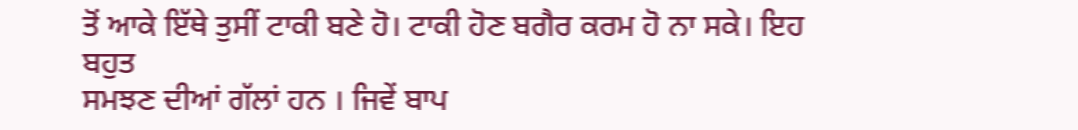ਤੋਂ ਆਕੇ ਇੱਥੇ ਤੁਸੀਂ ਟਾਕੀ ਬਣੇ ਹੋ। ਟਾਕੀ ਹੋਣ ਬਗੈਰ ਕਰਮ ਹੋ ਨਾ ਸਕੇ। ਇਹ ਬਹੁਤ
ਸਮਝਣ ਦੀਆਂ ਗੱਲਾਂ ਹਨ । ਜਿਵੇਂ ਬਾਪ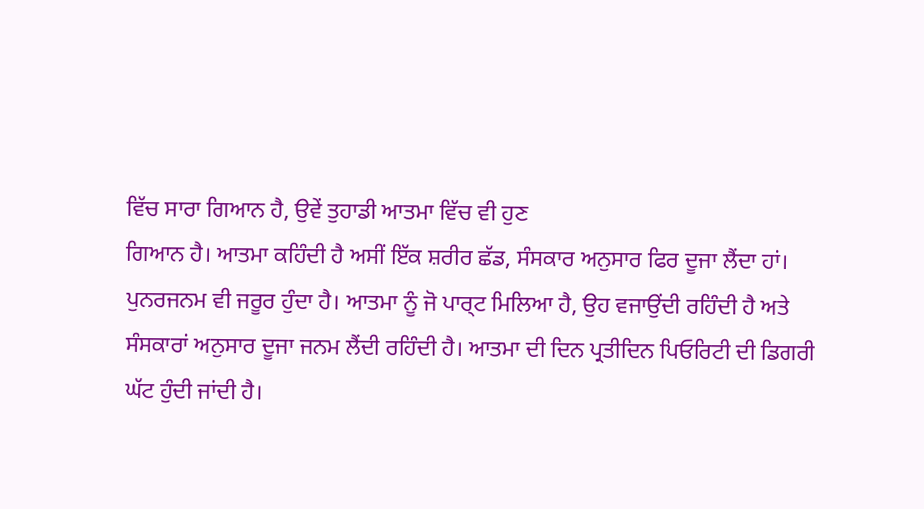ਵਿੱਚ ਸਾਰਾ ਗਿਆਨ ਹੈ, ਉਵੇਂ ਤੁਹਾਡੀ ਆਤਮਾ ਵਿੱਚ ਵੀ ਹੁਣ
ਗਿਆਨ ਹੈ। ਆਤਮਾ ਕਹਿੰਦੀ ਹੈ ਅਸੀਂ ਇੱਕ ਸ਼ਰੀਰ ਛੱਡ, ਸੰਸਕਾਰ ਅਨੁਸਾਰ ਫਿਰ ਦੂਜਾ ਲੈਂਦਾ ਹਾਂ।
ਪੁਨਰਜਨਮ ਵੀ ਜਰੂਰ ਹੁੰਦਾ ਹੈ। ਆਤਮਾ ਨੂੰ ਜੋ ਪਾਰ੍ਟ ਮਿਲਿਆ ਹੈ, ਉਹ ਵਜਾਉਂਦੀ ਰਹਿੰਦੀ ਹੈ ਅਤੇ
ਸੰਸਕਾਰਾਂ ਅਨੁਸਾਰ ਦੂਜਾ ਜਨਮ ਲੈਂਦੀ ਰਹਿੰਦੀ ਹੈ। ਆਤਮਾ ਦੀ ਦਿਨ ਪ੍ਰਤੀਦਿਨ ਪਿਓਰਿਟੀ ਦੀ ਡਿਗਰੀ
ਘੱਟ ਹੁੰਦੀ ਜਾਂਦੀ ਹੈ।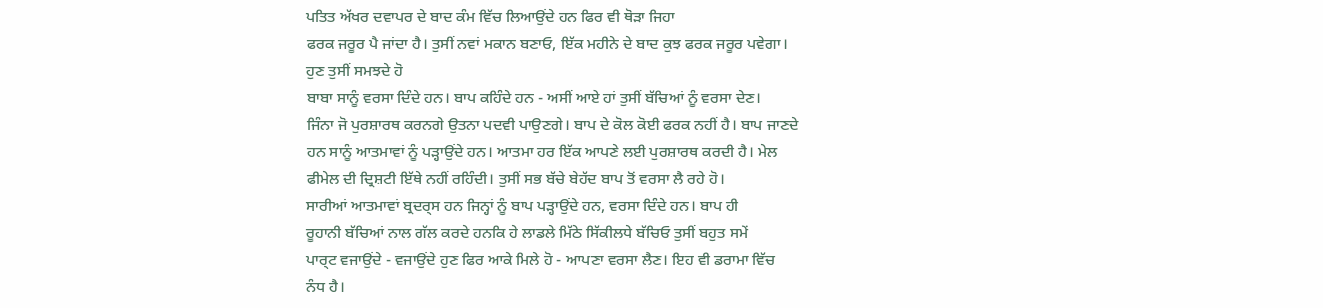ਪਤਿਤ ਅੱਖਰ ਦਵਾਪਰ ਦੇ ਬਾਦ ਕੰਮ ਵਿੱਚ ਲਿਆਉਂਦੇ ਹਨ ਫਿਰ ਵੀ ਥੋੜਾ ਜਿਹਾ
ਫਰਕ ਜਰੂਰ ਪੈ ਜਾਂਦਾ ਹੈ। ਤੁਸੀਂ ਨਵਾਂ ਮਕਾਨ ਬਣਾਓ, ਇੱਕ ਮਹੀਨੇ ਦੇ ਬਾਦ ਕੁਝ ਫਰਕ ਜਰੂਰ ਪਵੇਗਾ।
ਹੁਣ ਤੁਸੀਂ ਸਮਝਦੇ ਹੋ
ਬਾਬਾ ਸਾਨੂੰ ਵਰਸਾ ਦਿੰਦੇ ਹਨ। ਬਾਪ ਕਹਿੰਦੇ ਹਨ - ਅਸੀਂ ਆਏ ਹਾਂ ਤੁਸੀਂ ਬੱਚਿਆਂ ਨੂੰ ਵਰਸਾ ਦੇਣ।
ਜਿੰਨਾ ਜੋ ਪੁਰਸ਼ਾਰਥ ਕਰਨਗੇ ਉਤਨਾ ਪਦਵੀ ਪਾਉਣਗੇ। ਬਾਪ ਦੇ ਕੋਲ ਕੋਈ ਫਰਕ ਨਹੀਂ ਹੈ। ਬਾਪ ਜਾਣਦੇ
ਹਨ ਸਾਨੂੰ ਆਤਮਾਵਾਂ ਨੂੰ ਪੜ੍ਹਾਉਂਦੇ ਹਨ। ਆਤਮਾ ਹਰ ਇੱਕ ਆਪਣੇ ਲਈ ਪੁਰਸ਼ਾਰਥ ਕਰਦੀ ਹੈ। ਮੇਲ
ਫੀਮੇਲ ਦੀ ਦ੍ਰਿਸ਼ਟੀ ਇੱਥੇ ਨਹੀਂ ਰਹਿੰਦੀ। ਤੁਸੀਂ ਸਭ ਬੱਚੇ ਬੇਹੱਦ ਬਾਪ ਤੋਂ ਵਰਸਾ ਲੈ ਰਹੇ ਹੋ।
ਸਾਰੀਆਂ ਆਤਮਾਵਾਂ ਬ੍ਰਦਰ੍ਸ ਹਨ ਜਿਨ੍ਹਾਂ ਨੂੰ ਬਾਪ ਪੜ੍ਹਾਉਂਦੇ ਹਨ, ਵਰਸਾ ਦਿੰਦੇ ਹਨ। ਬਾਪ ਹੀ
ਰੂਹਾਨੀ ਬੱਚਿਆਂ ਨਾਲ ਗੱਲ ਕਰਦੇ ਹਨਕਿ ਹੇ ਲਾਡਲੇ ਮਿੱਠੇ ਸਿੱਕੀਲਧੇ ਬੱਚਿਓ ਤੁਸੀਂ ਬਹੁਤ ਸਮੇਂ
ਪਾਰ੍ਟ ਵਜਾਉਂਦੇ - ਵਜਾਉਂਦੇ ਹੁਣ ਫਿਰ ਆਕੇ ਮਿਲੇ ਹੋ - ਆਪਣਾ ਵਰਸਾ ਲੈਣ। ਇਹ ਵੀ ਡਰਾਮਾ ਵਿੱਚ
ਨੰਧ ਹੈ।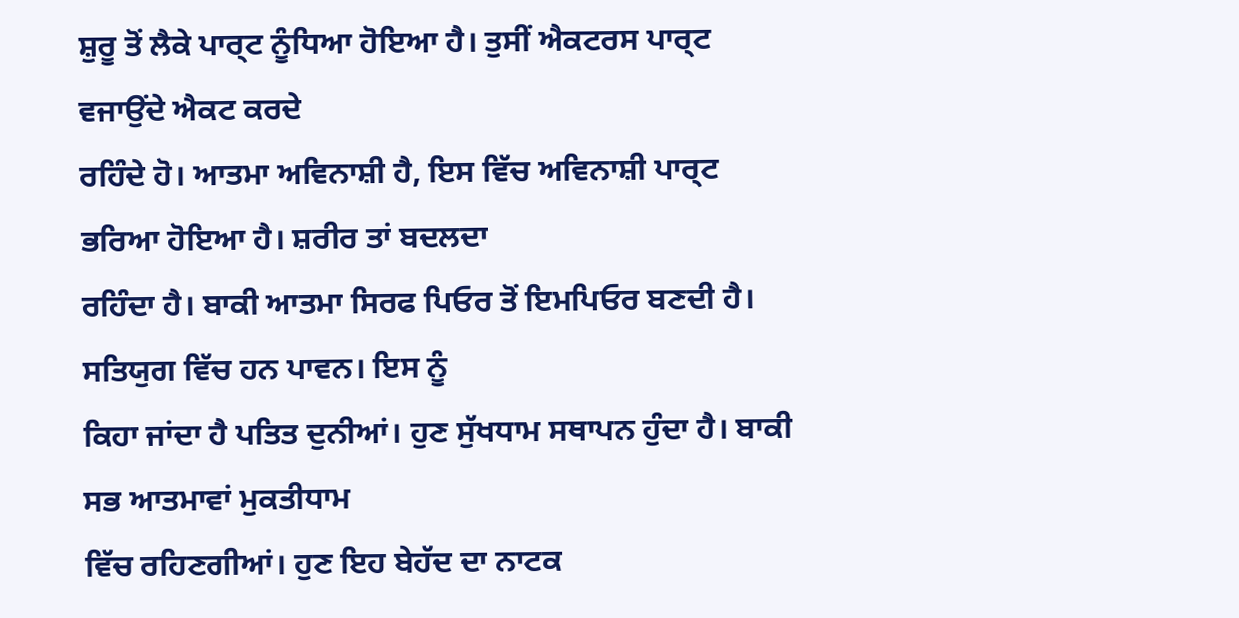ਸ਼ੁਰੂ ਤੋਂ ਲੈਕੇ ਪਾਰ੍ਟ ਨੂੰਧਿਆ ਹੋਇਆ ਹੈ। ਤੁਸੀਂ ਐਕਟਰਸ ਪਾਰ੍ਟ ਵਜਾਉਂਦੇ ਐਕਟ ਕਰਦੇ
ਰਹਿੰਦੇ ਹੋ। ਆਤਮਾ ਅਵਿਨਾਸ਼ੀ ਹੈ, ਇਸ ਵਿੱਚ ਅਵਿਨਾਸ਼ੀ ਪਾਰ੍ਟ ਭਰਿਆ ਹੋਇਆ ਹੈ। ਸ਼ਰੀਰ ਤਾਂ ਬਦਲਦਾ
ਰਹਿੰਦਾ ਹੈ। ਬਾਕੀ ਆਤਮਾ ਸਿਰਫ ਪਿਓਰ ਤੋਂ ਇਮਪਿਓਰ ਬਣਦੀ ਹੈ। ਸਤਿਯੁਗ ਵਿੱਚ ਹਨ ਪਾਵਨ। ਇਸ ਨੂੰ
ਕਿਹਾ ਜਾਂਦਾ ਹੈ ਪਤਿਤ ਦੁਨੀਆਂ। ਹੁਣ ਸੁੱਖਧਾਮ ਸਥਾਪਨ ਹੁੰਦਾ ਹੈ। ਬਾਕੀ ਸਭ ਆਤਮਾਵਾਂ ਮੁਕਤੀਧਾਮ
ਵਿੱਚ ਰਹਿਣਗੀਆਂ। ਹੁਣ ਇਹ ਬੇਹੱਦ ਦਾ ਨਾਟਕ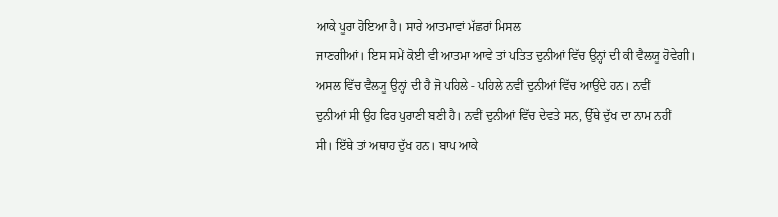ਆਕੇ ਪੂਰਾ ਹੋਇਆ ਹੈ। ਸਾਰੇ ਆਤਮਾਵਾਂ ਮੱਛਰਾਂ ਮਿਸਲ
ਜਾਣਗੀਆਂ। ਇਸ ਸਮੇਂ ਕੋਈ ਵੀ ਆਤਮਾ ਆਵੇ ਤਾਂ ਪਤਿਤ ਦੁਨੀਆਂ ਵਿੱਚ ਉਨ੍ਹਾਂ ਦੀ ਕੀ ਵੈਲਯੂ ਹੋਵੇਗੀ।
ਅਸਲ ਵਿੱਚ ਵੈਲ੍ਯੂ ਉਨ੍ਹਾਂ ਦੀ ਹੈ ਜੋ ਪਹਿਲੇ - ਪਹਿਲੇ ਨਵੀਂ ਦੁਨੀਆਂ ਵਿੱਚ ਆਉਂਦੇ ਹਨ। ਨਵੀਂ
ਦੁਨੀਆਂ ਸੀ ਉਹ ਫਿਰ ਪੁਰਾਣੀ ਬਣੀ ਹੈ। ਨਵੀਂ ਦੁਨੀਆਂ ਵਿੱਚ ਦੇਵਤੇ ਸਨ, ਉੱਥੇ ਦੁੱਖ ਦਾ ਨਾਮ ਨਹੀਂ
ਸੀ। ਇੱਥੇ ਤਾਂ ਅਥਾਹ ਦੁੱਖ ਹਨ। ਬਾਪ ਆਕੇ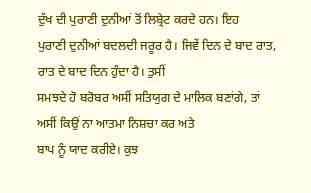ਦੁੱਖ ਦੀ ਪੁਰਾਣੀ ਦੁਨੀਆਂ ਤੋਂ ਲਿਬ੍ਰੇਟ ਕਰਦੇ ਹਨ। ਇਹ
ਪੁਰਾਣੀ ਦੁਨੀਆਂ ਬਦਲਦੀ ਜਰੂਰ ਹੈ। ਜਿਵੇਂ ਦਿਨ ਦੇ ਬਾਦ ਰਾਤ, ਰਾਤ ਦੇ ਬਾਦ ਦਿਨ ਹੁੰਦਾ ਹੈ। ਤੁਸੀਂ
ਸਮਝਦੇ ਹੋ ਬਰੋਬਰ ਅਸੀਂ ਸਤਿਯੁਗ ਦੇ ਮਾਲਿਕ ਬਣਾਂਗੇ, ਤਾਂ ਅਸੀਂ ਕਿਉਂ ਨਾ ਆਤਮਾ ਨਿਸ਼ਚਾ ਕਰ ਅਤੇ
ਬਾਪ ਨੂੰ ਯਾਦ ਕਰੀਏ। ਕੁਝ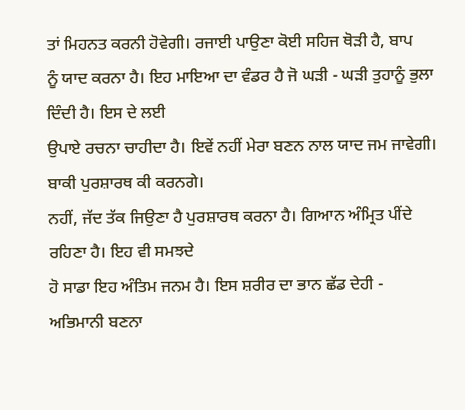ਤਾਂ ਮਿਹਨਤ ਕਰਨੀ ਹੋਵੇਗੀ। ਰਜਾਈ ਪਾਉਣਾ ਕੋਈ ਸਹਿਜ ਥੋੜੀ ਹੈ, ਬਾਪ
ਨੂੰ ਯਾਦ ਕਰਨਾ ਹੈ। ਇਹ ਮਾਇਆ ਦਾ ਵੰਡਰ ਹੈ ਜੋ ਘੜੀ - ਘੜੀ ਤੁਹਾਨੂੰ ਭੁਲਾ ਦਿੰਦੀ ਹੈ। ਇਸ ਦੇ ਲਈ
ਉਪਾਏ ਰਚਨਾ ਚਾਹੀਦਾ ਹੈ। ਇਵੇਂ ਨਹੀਂ ਮੇਰਾ ਬਣਨ ਨਾਲ ਯਾਦ ਜਮ ਜਾਵੇਗੀ। ਬਾਕੀ ਪੁਰਸ਼ਾਰਥ ਕੀ ਕਰਨਗੇ।
ਨਹੀਂ, ਜੱਦ ਤੱਕ ਜਿਉਣਾ ਹੈ ਪੁਰਸ਼ਾਰਥ ਕਰਨਾ ਹੈ। ਗਿਆਨ ਅੰਮ੍ਰਿਤ ਪੀਂਦੇ ਰਹਿਣਾ ਹੈ। ਇਹ ਵੀ ਸਮਝਦੇ
ਹੋ ਸਾਡਾ ਇਹ ਅੰਤਿਮ ਜਨਮ ਹੈ। ਇਸ ਸ਼ਰੀਰ ਦਾ ਭਾਨ ਛੱਡ ਦੇਹੀ - ਅਭਿਮਾਨੀ ਬਣਨਾ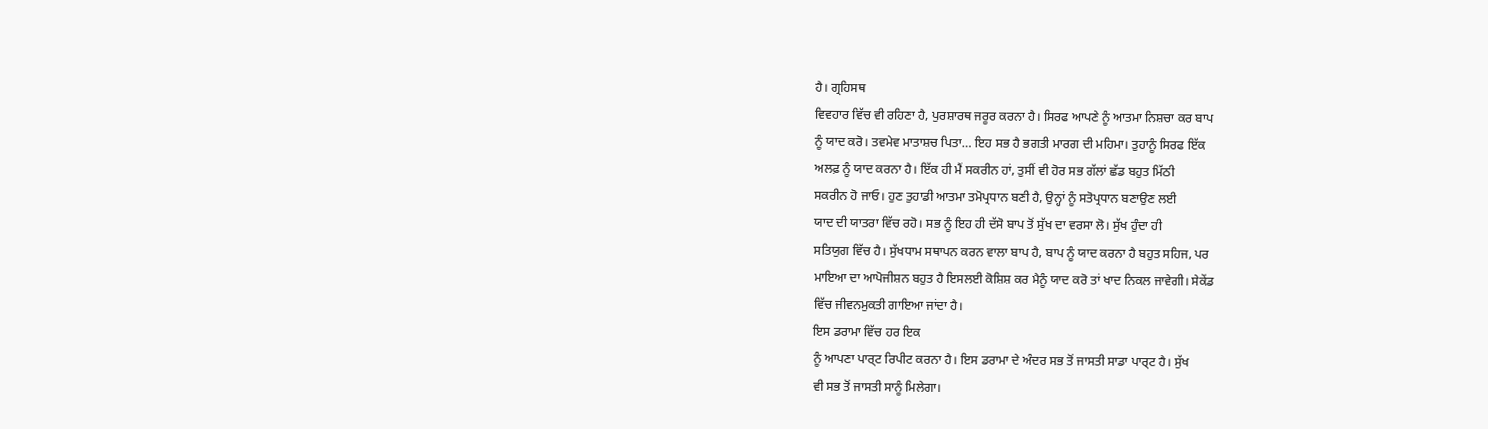ਹੈ। ਗ੍ਰਹਿਸਥ
ਵਿਵਹਾਰ ਵਿੱਚ ਵੀ ਰਹਿਣਾ ਹੈ, ਪੁਰਸ਼ਾਰਥ ਜਰੂਰ ਕਰਨਾ ਹੈ। ਸਿਰਫ ਆਪਣੇ ਨੂੰ ਆਤਮਾ ਨਿਸ਼ਚਾ ਕਰ ਬਾਪ
ਨੂੰ ਯਾਦ ਕਰੋ। ਤਵਮੇਵ ਮਾਤਾਸ਼ਚ ਪਿਤਾ… ਇਹ ਸਭ ਹੈ ਭਗਤੀ ਮਾਰਗ ਦੀ ਮਹਿਮਾ। ਤੁਹਾਨੂੰ ਸਿਰਫ ਇੱਕ
ਅਲਫ਼ ਨੂੰ ਯਾਦ ਕਰਨਾ ਹੈ। ਇੱਕ ਹੀ ਮੈਂ ਸਕਰੀਨ ਹਾਂ, ਤੁਸੀਂ ਵੀ ਹੋਰ ਸਭ ਗੱਲਾਂ ਛੱਡ ਬਹੁਤ ਮਿੱਠੀ
ਸਕਰੀਨ ਹੋ ਜਾਓ। ਹੁਣ ਤੁਹਾਡੀ ਆਤਮਾ ਤਮੋਪ੍ਰਧਾਨ ਬਣੀ ਹੈ, ਉਨ੍ਹਾਂ ਨੂੰ ਸਤੋਪ੍ਰਧਾਨ ਬਣਾਉਣ ਲਈ
ਯਾਦ ਦੀ ਯਾਤਰਾ ਵਿੱਚ ਰਹੋ। ਸਭ ਨੂੰ ਇਹ ਹੀ ਦੱਸੋ ਬਾਪ ਤੋਂ ਸੁੱਖ ਦਾ ਵਰਸਾ ਲੋ। ਸੁੱਖ ਹੁੰਦਾ ਹੀ
ਸਤਿਯੁਗ ਵਿੱਚ ਹੈ। ਸੁੱਖਧਾਮ ਸਥਾਪਨ ਕਰਨ ਵਾਲਾ ਬਾਪ ਹੈ, ਬਾਪ ਨੂੰ ਯਾਦ ਕਰਨਾ ਹੈ ਬਹੁਤ ਸਹਿਜ, ਪਰ
ਮਾਇਆ ਦਾ ਆਪੋਜੀਸ਼ਨ ਬਹੁਤ ਹੈ ਇਸਲਈ ਕੋਸ਼ਿਸ਼ ਕਰ ਮੈਨੂੰ ਯਾਦ ਕਰੋ ਤਾਂ ਖਾਦ ਨਿਕਲ ਜਾਵੇਗੀ। ਸੇਕੇਂਡ
ਵਿੱਚ ਜੀਵਨਮੁਕਤੀ ਗਾਇਆ ਜਾਂਦਾ ਹੈ।
ਇਸ ਡਰਾਮਾ ਵਿੱਚ ਹਰ ਇਕ
ਨੂੰ ਆਪਣਾ ਪਾਰ੍ਟ ਰਿਪੀਟ ਕਰਨਾ ਹੈ। ਇਸ ਡਰਾਮਾ ਦੇ ਅੰਦਰ ਸਭ ਤੋਂ ਜਾਸਤੀ ਸਾਡਾ ਪਾਰ੍ਟ ਹੈ। ਸੁੱਖ
ਵੀ ਸਭ ਤੋਂ ਜਾਸਤੀ ਸਾਨੂੰ ਮਿਲੇਗਾ।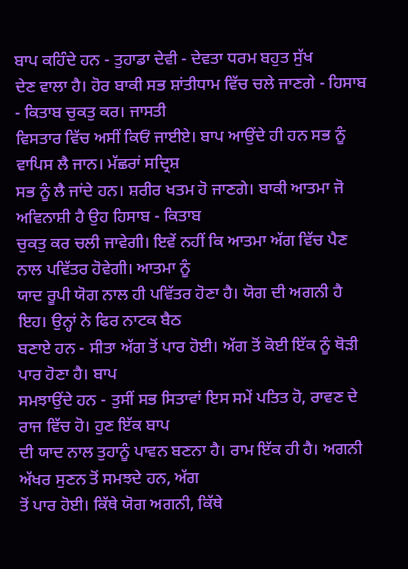ਬਾਪ ਕਹਿੰਦੇ ਹਨ - ਤੁਹਾਡਾ ਦੇਵੀ - ਦੇਵਤਾ ਧਰਮ ਬਹੁਤ ਸੁੱਖ
ਦੇਣ ਵਾਲਾ ਹੈ। ਹੋਰ ਬਾਕੀ ਸਭ ਸ਼ਾਂਤੀਧਾਮ ਵਿੱਚ ਚਲੇ ਜਾਣਗੇ - ਹਿਸਾਬ - ਕਿਤਾਬ ਚੁਕਤੁ ਕਰ। ਜਾਸਤੀ
ਵਿਸਤਾਰ ਵਿੱਚ ਅਸੀਂ ਕਿਓਂ ਜਾਈਏ। ਬਾਪ ਆਉਂਦੇ ਹੀ ਹਨ ਸਭ ਨੂੰ ਵਾਪਿਸ ਲੈ ਜਾਨ। ਮੱਛਰਾਂ ਸਦ੍ਰਿਸ਼
ਸਭ ਨੂੰ ਲੈ ਜਾਂਦੇ ਹਨ। ਸ਼ਰੀਰ ਖਤਮ ਹੋ ਜਾਣਗੇ। ਬਾਕੀ ਆਤਮਾ ਜੋ ਅਵਿਨਾਸ਼ੀ ਹੈ ਉਹ ਹਿਸਾਬ - ਕਿਤਾਬ
ਚੁਕਤੁ ਕਰ ਚਲੀ ਜਾਵੇਗੀ। ਇਵੇਂ ਨਹੀਂ ਕਿ ਆਤਮਾ ਅੱਗ ਵਿੱਚ ਪੈਣ ਨਾਲ ਪਵਿੱਤਰ ਹੋਵੇਗੀ। ਆਤਮਾ ਨੂੰ
ਯਾਦ ਰੂਪੀ ਯੋਗ ਨਾਲ ਹੀ ਪਵਿੱਤਰ ਹੋਣਾ ਹੈ। ਯੋਗ ਦੀ ਅਗਨੀ ਹੈ ਇਹ। ਉਨ੍ਹਾਂ ਨੇ ਫਿਰ ਨਾਟਕ ਬੈਠ
ਬਣਾਏ ਹਨ - ਸੀਤਾ ਅੱਗ ਤੋਂ ਪਾਰ ਹੋਈ। ਅੱਗ ਤੋਂ ਕੋਈ ਇੱਕ ਨੂੰ ਥੋੜੀ ਪਾਰ ਹੋਣਾ ਹੈ। ਬਾਪ
ਸਮਝਾਉਂਦੇ ਹਨ - ਤੁਸੀਂ ਸਭ ਸਿਤਾਵਾਂ ਇਸ ਸਮੇਂ ਪਤਿਤ ਹੋ, ਰਾਵਣ ਦੇ ਰਾਜ ਵਿੱਚ ਹੋ। ਹੁਣ ਇੱਕ ਬਾਪ
ਦੀ ਯਾਦ ਨਾਲ ਤੁਹਾਨੂੰ ਪਾਵਨ ਬਣਨਾ ਹੈ। ਰਾਮ ਇੱਕ ਹੀ ਹੈ। ਅਗਨੀ ਅੱਖਰ ਸੁਣਨ ਤੋਂ ਸਮਝਦੇ ਹਨ, ਅੱਗ
ਤੋਂ ਪਾਰ ਹੋਈ। ਕਿੱਥੇ ਯੋਗ ਅਗਨੀ, ਕਿੱਥੇ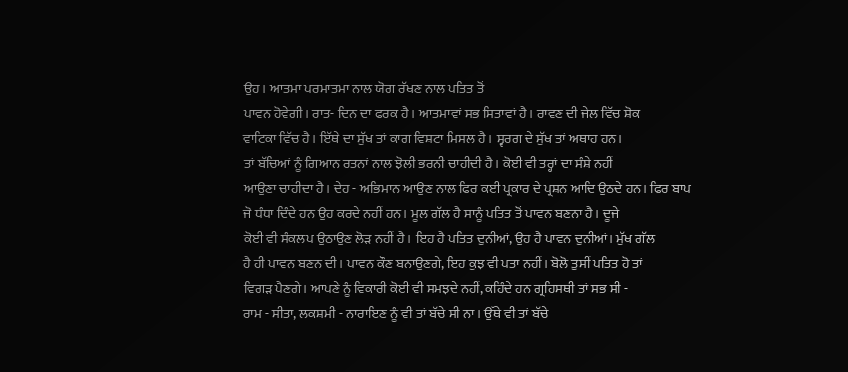ਉਹ। ਆਤਮਾ ਪਰਮਾਤਮਾ ਨਾਲ ਯੋਗ ਰੱਖਣ ਨਾਲ ਪਤਿਤ ਤੋਂ
ਪਾਵਨ ਹੋਵੇਗੀ। ਰਾਤ- ਦਿਨ ਦਾ ਫਰਕ ਹੈ। ਆਤਮਾਵਾਂ ਸਭ ਸਿਤਾਵਾਂ ਹੈ। ਰਾਵਣ ਦੀ ਜੇਲ ਵਿੱਚ ਸ਼ੋਕ
ਵਾਟਿਕਾ ਵਿੱਚ ਹੈ। ਇੱਥੇ ਦਾ ਸੁੱਖ ਤਾਂ ਕਾਗ ਵਿਸ਼ਟਾ ਮਿਸਲ ਹੈ। ਸ੍ਵਰਗ ਦੇ ਸੁੱਖ ਤਾਂ ਅਥਾਹ ਹਨ।
ਤਾਂ ਬੱਚਿਆਂ ਨੂੰ ਗਿਆਨ ਰਤਨਾਂ ਨਾਲ ਝੋਲੀ ਭਰਨੀ ਚਾਹੀਦੀ ਹੈ। ਕੋਈ ਵੀ ਤਰ੍ਹਾਂ ਦਾ ਸੰਸ਼ੇ ਨਹੀਂ
ਆਉਣਾ ਚਾਹੀਦਾ ਹੈ। ਦੇਹ - ਅਭਿਮਾਨ ਆਉਣ ਨਾਲ ਫਿਰ ਕਈ ਪ੍ਰਕਾਰ ਦੇ ਪ੍ਰਸ਼ਨ ਆਦਿ ਉਠਦੇ ਹਨ। ਫਿਰ ਬਾਪ
ਜੋ ਧੰਧਾ ਦਿੰਦੇ ਹਨ ਉਹ ਕਰਦੇ ਨਹੀਂ ਹਨ। ਮੂਲ ਗੱਲ ਹੈ ਸਾਨੂੰ ਪਤਿਤ ਤੋਂ ਪਾਵਨ ਬਣਨਾ ਹੈ। ਦੂਜੇ
ਕੋਈ ਵੀ ਸੰਕਲਪ ਉਠਾਉਣ ਲੋੜ ਨਹੀਂ ਹੈ। ਇਹ ਹੈ ਪਤਿਤ ਦੁਨੀਆਂ, ਉਹ ਹੈ ਪਾਵਨ ਦੁਨੀਆਂ। ਮੁੱਖ ਗੱਲ
ਹੈ ਹੀ ਪਾਵਨ ਬਣਨ ਦੀ। ਪਾਵਨ ਕੌਣ ਬਨਾਉਣਗੇ, ਇਹ ਕੁਝ ਵੀ ਪਤਾ ਨਹੀਂ। ਬੋਲੋ ਤੁਸੀਂ ਪਤਿਤ ਹੋ ਤਾਂ
ਵਿਗੜ ਪੈਣਗੇ। ਆਪਣੇ ਨੂੰ ਵਿਕਾਰੀ ਕੋਈ ਵੀ ਸਮਝਦੇ ਨਹੀਂ, ਕਹਿੰਦੇ ਹਨ ਗ੍ਰਹਿਸਥੀ ਤਾਂ ਸਭ ਸੀ -
ਰਾਮ - ਸੀਤਾ, ਲਕਸ਼ਮੀ - ਨਾਰਾਇਣ ਨੂੰ ਵੀ ਤਾਂ ਬੱਚੇ ਸੀ ਨਾ। ਉੱਥੇ ਵੀ ਤਾਂ ਬੱਚੇ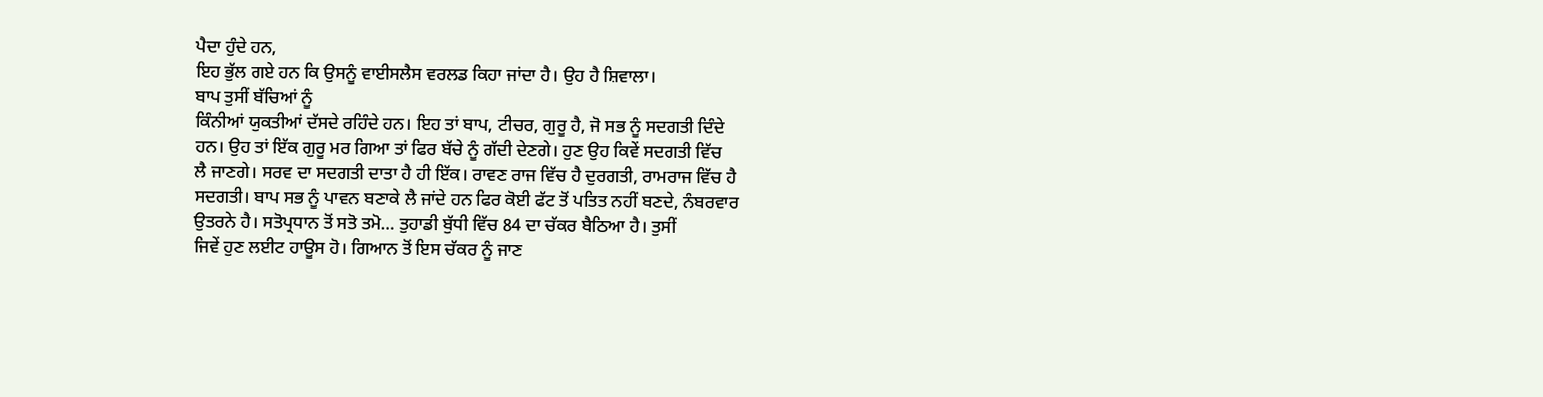ਪੈਦਾ ਹੁੰਦੇ ਹਨ,
ਇਹ ਭੁੱਲ ਗਏ ਹਨ ਕਿ ਉਸਨੂੰ ਵਾਈਸਲੈਸ ਵਰਲਡ ਕਿਹਾ ਜਾਂਦਾ ਹੈ। ਉਹ ਹੈ ਸ਼ਿਵਾਲਾ।
ਬਾਪ ਤੁਸੀਂ ਬੱਚਿਆਂ ਨੂੰ
ਕਿੰਨੀਆਂ ਯੁਕਤੀਆਂ ਦੱਸਦੇ ਰਹਿੰਦੇ ਹਨ। ਇਹ ਤਾਂ ਬਾਪ, ਟੀਚਰ, ਗੁਰੂ ਹੈ, ਜੋ ਸਭ ਨੂੰ ਸਦਗਤੀ ਦਿੰਦੇ
ਹਨ। ਉਹ ਤਾਂ ਇੱਕ ਗੁਰੂ ਮਰ ਗਿਆ ਤਾਂ ਫਿਰ ਬੱਚੇ ਨੂੰ ਗੱਦੀ ਦੇਣਗੇ। ਹੁਣ ਉਹ ਕਿਵੇਂ ਸਦਗਤੀ ਵਿੱਚ
ਲੈ ਜਾਣਗੇ। ਸਰਵ ਦਾ ਸਦਗਤੀ ਦਾਤਾ ਹੈ ਹੀ ਇੱਕ। ਰਾਵਣ ਰਾਜ ਵਿੱਚ ਹੈ ਦੁਰਗਤੀ, ਰਾਮਰਾਜ ਵਿੱਚ ਹੈ
ਸਦਗਤੀ। ਬਾਪ ਸਭ ਨੂੰ ਪਾਵਨ ਬਣਾਕੇ ਲੈ ਜਾਂਦੇ ਹਨ ਫਿਰ ਕੋਈ ਫੱਟ ਤੋਂ ਪਤਿਤ ਨਹੀਂ ਬਣਦੇ, ਨੰਬਰਵਾਰ
ਉਤਰਨੇ ਹੈ। ਸਤੋਪ੍ਰਧਾਨ ਤੋਂ ਸਤੋ ਤਮੋ… ਤੁਹਾਡੀ ਬੁੱਧੀ ਵਿੱਚ 84 ਦਾ ਚੱਕਰ ਬੈਠਿਆ ਹੈ। ਤੁਸੀਂ
ਜਿਵੇਂ ਹੁਣ ਲਈਟ ਹਾਊਸ ਹੋ। ਗਿਆਨ ਤੋਂ ਇਸ ਚੱਕਰ ਨੂੰ ਜਾਣ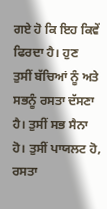ਗਏ ਹੋ ਕਿ ਇਹ ਕਿਵੇਂ ਫਿਰਦਾ ਹੈ। ਹੁਣ
ਤੁਸੀਂ ਬੱਚਿਆਂ ਨੂੰ ਅਤੇ ਸਭਨੂੰ ਰਸਤਾ ਦੱਸਣਾ ਹੈ। ਤੁਸੀਂ ਸਭ ਸੈਨਾ ਹੋ। ਤੁਸੀਂ ਪਾਯਲਟ ਹੋ, ਰਸਤਾ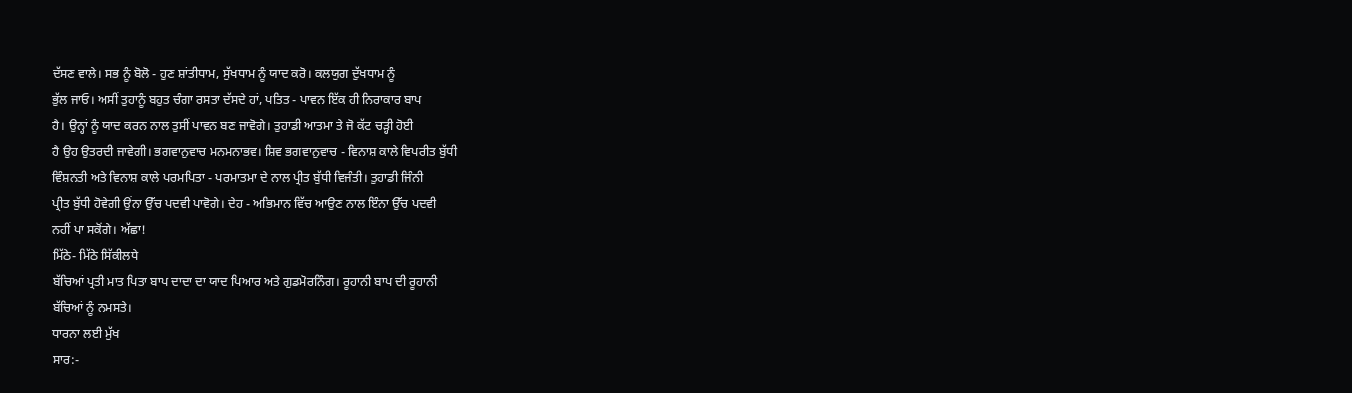ਦੱਸਣ ਵਾਲੇ। ਸਭ ਨੂੰ ਬੋਲੋ - ਹੁਣ ਸ਼ਾਂਤੀਧਾਮ, ਸੁੱਖਧਾਮ ਨੂੰ ਯਾਦ ਕਰੋ। ਕਲਯੁਗ ਦੁੱਖਧਾਮ ਨੂੰ
ਭੁੱਲ ਜਾਓ। ਅਸੀਂ ਤੁਹਾਨੂੰ ਬਹੁਤ ਚੰਗਾ ਰਸਤਾ ਦੱਸਦੇ ਹਾਂ, ਪਤਿਤ - ਪਾਵਨ ਇੱਕ ਹੀ ਨਿਰਾਕਾਰ ਬਾਪ
ਹੈ। ਉਨ੍ਹਾਂ ਨੂੰ ਯਾਦ ਕਰਨ ਨਾਲ ਤੁਸੀਂ ਪਾਵਨ ਬਣ ਜਾਵੋਗੇ। ਤੁਹਾਡੀ ਆਤਮਾ ਤੇ ਜੋ ਕੱਟ ਚੜ੍ਹੀ ਹੋਈ
ਹੈ ਉਹ ਉਤਰਦੀ ਜਾਵੇਗੀ। ਭਗਵਾਨੁਵਾਚ ਮਨਮਨਾਭਵ। ਸ਼ਿਵ ਭਗਵਾਨੁਵਾਚ - ਵਿਨਾਸ਼ ਕਾਲੇ ਵਿਪਰੀਤ ਬੁੱਧੀ
ਵਿੰਸ਼ਨਤੀ ਅਤੇ ਵਿਨਾਸ਼ ਕਾਲੇ ਪਰਮਪਿਤਾ - ਪਰਮਾਤਮਾ ਦੇ ਨਾਲ ਪ੍ਰੀਤ ਬੁੱਧੀ ਵਿਜੰਤੀ। ਤੁਹਾਡੀ ਜਿੰਨੀ
ਪ੍ਰੀਤ ਬੁੱਧੀ ਹੋਵੇਗੀ ਉਂਨਾ ਉੱਚ ਪਦਵੀ ਪਾਵੋਗੇ। ਦੇਹ - ਅਭਿਮਾਨ ਵਿੱਚ ਆਉਣ ਨਾਲ ਇੰਨਾ ਉੱਚ ਪਦਵੀ
ਨਹੀਂ ਪਾ ਸਕੋਂਗੇ। ਅੱਛਾ!
ਮਿੱਠੇ- ਮਿੱਠੇ ਸਿੱਕੀਲਧੇ
ਬੱਚਿਆਂ ਪ੍ਰਤੀ ਮਾਤ ਪਿਤਾ ਬਾਪ ਦਾਦਾ ਦਾ ਯਾਦ ਪਿਆਰ ਅਤੇ ਗੁਡਮੋਰਨਿੰਗ। ਰੂਹਾਨੀ ਬਾਪ ਦੀ ਰੂਹਾਨੀ
ਬੱਚਿਆਂ ਨੂੰ ਨਮਸਤੇ।
ਧਾਰਨਾ ਲਈ ਮੁੱਖ
ਸਾਰ:-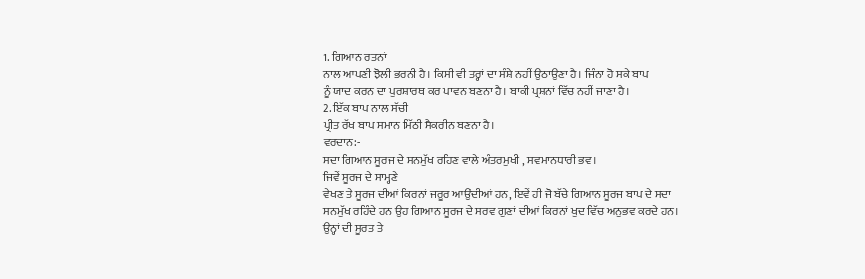1. ਗਿਆਨ ਰਤਨਾਂ
ਨਾਲ ਆਪਣੀ ਝੋਲੀ ਭਰਨੀ ਹੈ। ਕਿਸੀ ਵੀ ਤਰ੍ਹਾਂ ਦਾ ਸੰਸ਼ੇ ਨਹੀਂ ਉਠਾਉਣਾ ਹੈ। ਜਿੰਨਾ ਹੋ ਸਕੇ ਬਾਪ
ਨੂੰ ਯਾਦ ਕਰਨ ਦਾ ਪੁਰਸ਼ਾਰਥ ਕਰ ਪਾਵਨ ਬਣਨਾ ਹੈ। ਬਾਕੀ ਪ੍ਰਸ਼ਨਾਂ ਵਿੱਚ ਨਹੀਂ ਜਾਣਾ ਹੈ।
2. ਇੱਕ ਬਾਪ ਨਾਲ ਸੱਚੀ
ਪ੍ਰੀਤ ਰੱਖ ਬਾਪ ਸਮਾਨ ਮਿੱਠੀ ਸੈਕਰੀਨ ਬਣਨਾ ਹੈ।
ਵਰਦਾਨ:-
ਸਦਾ ਗਿਆਨ ਸੂਰਜ ਦੇ ਸਨਮੁੱਖ ਰਹਿਣ ਵਾਲੇ ਅੰਤਰਮੁਖੀ , ਸਵਮਾਨਧਾਰੀ ਭਵ।
ਜਿਵੇਂ ਸੂਰਜ ਦੇ ਸਾਮ੍ਹਣੇ
ਵੇਖਣ ਤੇ ਸੂਰਜ ਦੀਆਂ ਕਿਰਨਾਂ ਜਰੂਰ ਆਉਂਦੀਆਂ ਹਨ, ਇਵੇਂ ਹੀ ਜੋ ਬੱਚੇ ਗਿਆਨ ਸੂਰਜ ਬਾਪ ਦੇ ਸਦਾ
ਸਨਮੁੱਖ ਰਹਿੰਦੇ ਹਨ ਉਹ ਗਿਆਨ ਸੂਰਜ ਦੇ ਸਰਵ ਗੁਣਾਂ ਦੀਆਂ ਕਿਰਨਾਂ ਖੁਦ ਵਿੱਚ ਅਨੁਭਵ ਕਰਦੇ ਹਨ।
ਉਨ੍ਹਾਂ ਦੀ ਸੂਰਤ ਤੇ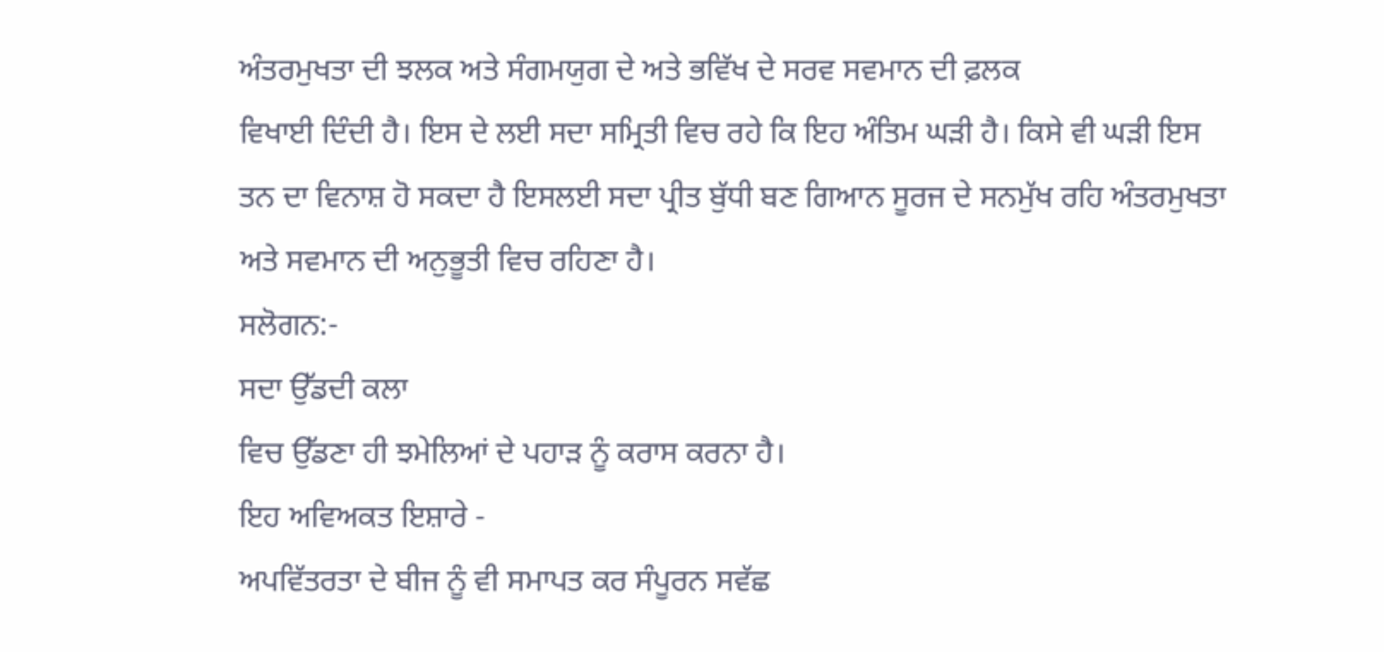ਅੰਤਰਮੁਖਤਾ ਦੀ ਝਲਕ ਅਤੇ ਸੰਗਮਯੁਗ ਦੇ ਅਤੇ ਭਵਿੱਖ ਦੇ ਸਰਵ ਸਵਮਾਨ ਦੀ ਫ਼ਲਕ
ਵਿਖਾਈ ਦਿੰਦੀ ਹੈ। ਇਸ ਦੇ ਲਈ ਸਦਾ ਸਮ੍ਰਿਤੀ ਵਿਚ ਰਹੇ ਕਿ ਇਹ ਅੰਤਿਮ ਘੜੀ ਹੈ। ਕਿਸੇ ਵੀ ਘੜੀ ਇਸ
ਤਨ ਦਾ ਵਿਨਾਸ਼ ਹੋ ਸਕਦਾ ਹੈ ਇਸਲਈ ਸਦਾ ਪ੍ਰੀਤ ਬੁੱਧੀ ਬਣ ਗਿਆਨ ਸੂਰਜ ਦੇ ਸਨਮੁੱਖ ਰਹਿ ਅੰਤਰਮੁਖਤਾ
ਅਤੇ ਸਵਮਾਨ ਦੀ ਅਨੁਭੂਤੀ ਵਿਚ ਰਹਿਣਾ ਹੈ।
ਸਲੋਗਨ:-
ਸਦਾ ਉੱਡਦੀ ਕਲਾ
ਵਿਚ ਉੱਡਣਾ ਹੀ ਝਮੇਲਿਆਂ ਦੇ ਪਹਾੜ ਨੂੰ ਕਰਾਸ ਕਰਨਾ ਹੈ।
ਇਹ ਅਵਿਅਕਤ ਇਸ਼ਾਰੇ -
ਅਪਵਿੱਤਰਤਾ ਦੇ ਬੀਜ ਨੂੰ ਵੀ ਸਮਾਪਤ ਕਰ ਸੰਪੂਰਨ ਸਵੱਛ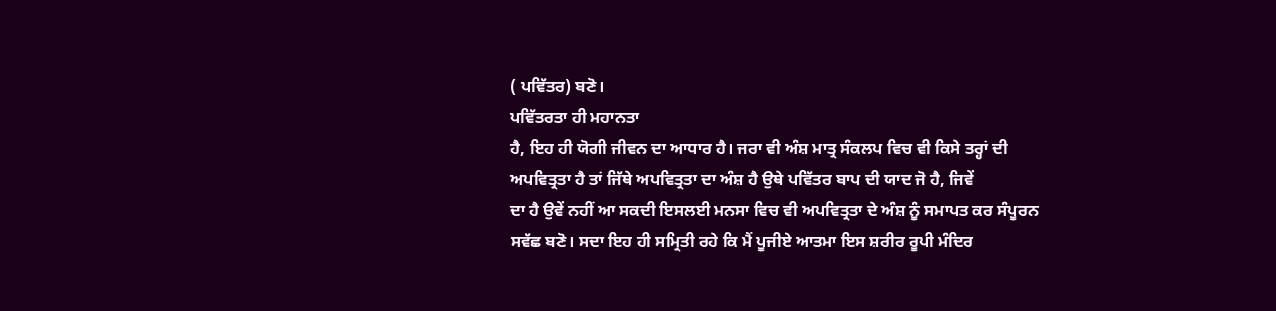( ਪਵਿੱਤਰ) ਬਣੋ।
ਪਵਿੱਤਰਤਾ ਹੀ ਮਹਾਨਤਾ
ਹੈ, ਇਹ ਹੀ ਯੋਗੀ ਜੀਵਨ ਦਾ ਆਧਾਰ ਹੈ। ਜਰਾ ਵੀ ਅੰਸ਼ ਮਾਤ੍ਰ ਸੰਕਲਪ ਵਿਚ ਵੀ ਕਿਸੇ ਤਰ੍ਹਾਂ ਦੀ
ਅਪਵਿਤ੍ਰਤਾ ਹੈ ਤਾਂ ਜਿੱਥੇ ਅਪਵਿਤ੍ਰਤਾ ਦਾ ਅੰਸ਼ ਹੈ ਉਥੇ ਪਵਿੱਤਰ ਬਾਪ ਦੀ ਯਾਦ ਜੋ ਹੈ, ਜਿਵੇਂ
ਦਾ ਹੈ ਉਵੇਂ ਨਹੀਂ ਆ ਸਕਦੀ ਇਸਲਈ ਮਨਸਾ ਵਿਚ ਵੀ ਅਪਵਿਤ੍ਰਤਾ ਦੇ ਅੰਸ਼ ਨੂੰ ਸਮਾਪਤ ਕਰ ਸੰਪੂਰਨ
ਸਵੱਛ ਬਣੋ। ਸਦਾ ਇਹ ਹੀ ਸਮ੍ਰਿਤੀ ਰਹੇ ਕਿ ਮੈਂ ਪੂਜੀਏ ਆਤਮਾ ਇਸ ਸ਼ਰੀਰ ਰੂਪੀ ਮੰਦਿਰ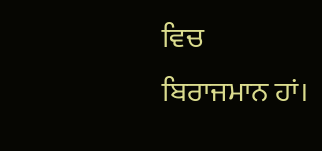ਵਿਚ
ਬਿਰਾਜਮਾਨ ਹਾਂ।